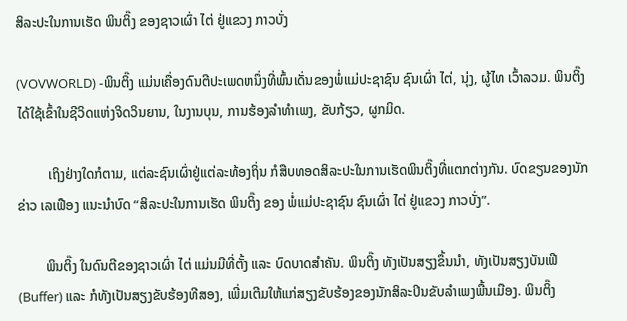ສິລະປະໃນການເຮັດ ພິນຕິ໊ງ ຂອງຊາວເຜົ່າ ໄຕ່ ຢູ່ແຂວງ ກາວບັ່ງ

(VOVWORLD) -ພິນຕິ໊ງ ແມ່ນເຄື່ອງດົນຕີປະເພດຫນຶ່ງທີ່ພົ້ນເດັ່ນຂອງພໍ່ແມ່ປະຊາຊົນ ຊົນເຜົ່າ ໄຕ່, ນຸ່ງ, ຜູ້ໄທ ເວົ້າລວມ. ພິນຕິ໊ງໄດ້ໃຊ້ເຂົ້າໃນຊີວິດແຫ່ງຈິດວິນຍານ, ໃນງານບຸນ, ການຮ້ອງລຳທຳເພງ, ຂັບກ້ຽວ, ຜູກມິດ.

         ເຖິງຢ່າງໃດກໍຕາມ, ແຕ່ລະຊົນເຜົ່າຢູ່ແຕ່ລະທ້ອງຖິ່ນ ກໍສືບທອດສິລະປະໃນການເຮັດພິນຕິ໊ງທີ່ແຕກຕ່າງກັນ. ບົດຂຽນຂອງນັກຂ່າວ ເລເຟືອງ ແນະນຳບົດ “ສິລະປະໃນການເຮັດ ພິນຕິ໊ງ ຂອງ ພໍ່ແມ່ປະຊາຊົນ ຊົນເຜົ່າ ໄຕ່ ຢູ່ແຂວງ ກາວບັ່ງ”.

        ພິນຕິ໊ງ ໃນດົນຕີຂອງຊາວເຜົ່າ ໄຕ່ ແມ່ນມີທີ່ຕັ້ງ ແລະ ບົດບາດສຳຄັນ. ພິນຕິ໊ງ ທັງເປັນສຽງຂຶ້ນນຳ, ທັງເປັນສຽງບັນເຟີ (Buffer) ແລະ ກໍທັງເປັນສຽງຂັບຮ້ອງທີສອງ, ເພີ່ມເຕີມໃຫ້ແກ່ສຽງຂັບຮ້ອງຂອງນັກສິລະປິນຂັບລຳເພງພື້ນເມືອງ. ພິນຕິ໊ງ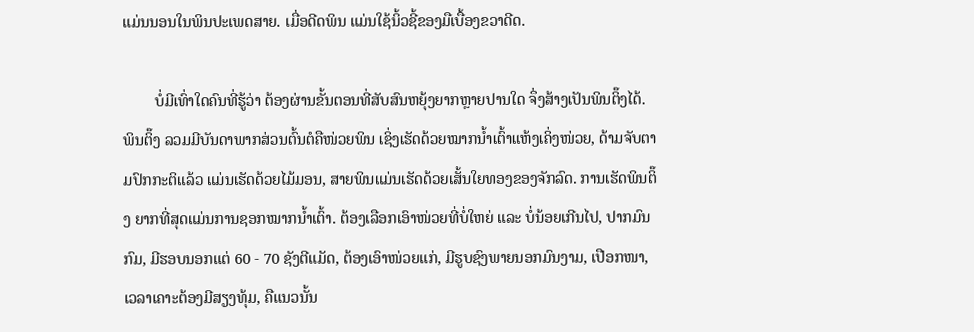ແມ່ນນອນໃນພິນປະເພດສາຍ. ເມື່ອດີດພິນ ແມ່ນໃຊ້ນິ້ວຊີ້ຂອງມືເບື້ອງຂວາດີດ.

        ບໍ່ມີເທົ່າໃດຄົນທີ່ຮູ້ວ່າ ຕ້ອງຜ່ານຂັ້ນຕອນທີ່ສັບສົນຫຍຸ້ງຍາກຫຼາຍປານໃດ ຈຶ່ງສ້າງເປັນພິນຕິ໊ງໄດ້. ພິນຕິ໊ງ ລວມມີບັນດາພາກສ່ວນຕົ້ນຕໍຄືໜ່ວຍພິນ ເຊິ່ງເຮັດດ້ວຍໝາກນ້ຳເຕົ້າແຫ້ງເຄິ່ງໜ່ວຍ, ດ້າມຈັບຕາມປົກກະຕິແລ້ວ ແມ່ນເຮັດດ້ວຍໄມ້ມອນ, ສາຍພິນແມ່ນເຮັດດ້ວຍເສັ້ນໃຍທອງຂອງຈັກລົດ. ການເຮັດພິນຕິ໊ງ ຍາກທີ່ສຸດແມ່ນການຊອກໝາກນ້ຳເຕົ້າ. ຕ້ອງເລືອກເອົາໜ່ວຍທີ່ບໍ່ໃຫຍ່ ແລະ ບໍ່ນ້ອຍເກີນໄປ, ປາກມົນກົມ, ມີຮອບນອກແຕ່ 60 - 70 ຊັງຕີແມັດ, ຕ້ອງເອົາໜ່ວຍແກ່, ມີຮູບຊົງພາຍນອກມົນງາມ, ເປືອກໜາ, ເວລາເຄາະຕ້ອງມີສຽງທຸ້ມ, ຄືແນວນັ້ນ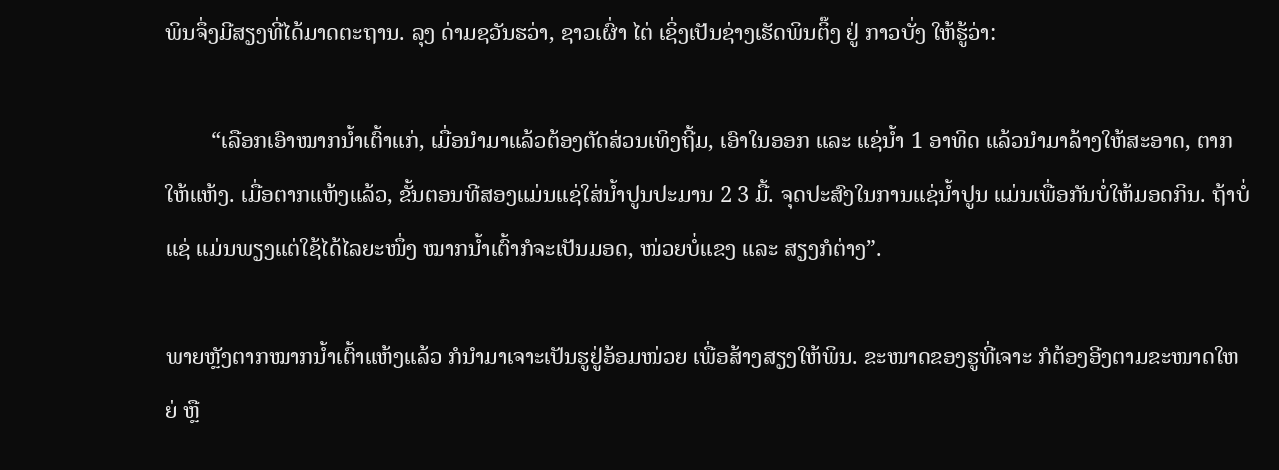ພິນຈຶ່ງມີສຽງທີ່ໄດ້ມາດຕະຖານ. ລຸງ ດ່າມຊວັນຮວ່າ, ຊາວເຜົ່າ ໄຕ່ ເຊິ່ງເປັນຊ່າງເຮັດພິນຕິ໊ງ ຢູ່ ກາວບັ່ງ ໃຫ້ຮູ້ວ່າ:

        “ເລືອກເອົາໝາກນ້ຳເຕົ້າແກ່, ເມື່ອນຳມາແລ້ວຕ້ອງຕັດສ່ວນເທິງຖີ້ມ, ເອົາໃນອອກ ແລະ ແຊ່ນ້ຳ 1 ອາທິດ ແລ້ວນຳມາລ້າງໃຫ້ສະອາດ, ຕາກໃຫ້ແຫ້ງ. ເມື່ອຕາກແຫ້ງແລ້ວ, ຂັ້ນຕອນທີສອງແມ່ນແຊ່ໃສ່ນໍ້າປູນປະມານ 2 3 ມື້. ຈຸດປະສົງໃນການແຊ່ນໍ້າປູນ ແມ່ນເພື່ອກັນບໍ່ໃຫ້ມອດກິນ. ຖ້າບໍ່ແຊ່ ແມ່ນພຽງແຕ່ໃຊ້ໄດ້ໄລຍະໜຶ່ງ ໝາກນ້ຳເຕົ້າກໍຈະເປັນມອດ, ໜ່ວຍບໍ່ແຂງ ແລະ ສຽງກໍຕ່າງ”.

ພາຍຫຼັງຕາກໝາກນ້ຳເຕົ້າແຫ້ງແລ້ວ ກໍນຳມາເຈາະເປັນຮູຢູ່ອ້ອມໜ່ວຍ ເພື່ອສ້າງສຽງໃຫ້ພິນ. ຂະໜາດຂອງຮູທີ່ເຈາະ ກໍຕ້ອງອີງຕາມຂະໜາດໃຫຍ່ ຫຼື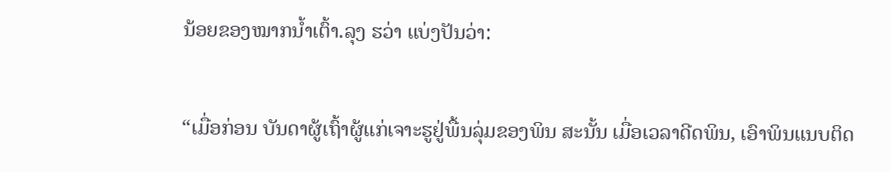ນ້ອຍຂອງໝາກນ້ຳເຕົ້າ.ລຸງ ຮວ່າ ແບ່ງປັນວ່າ:

“ເມື່ອກ່ອນ ບັນດາຜູ້ເຖົ້າຜູ້ແກ່ເຈາະຮູຢູ່ພື້ນລຸ່ມຂອງພິນ ສະນັ້ນ ເມື່ອເວລາດີດພິນ, ເອົາພິນແນບຕິດ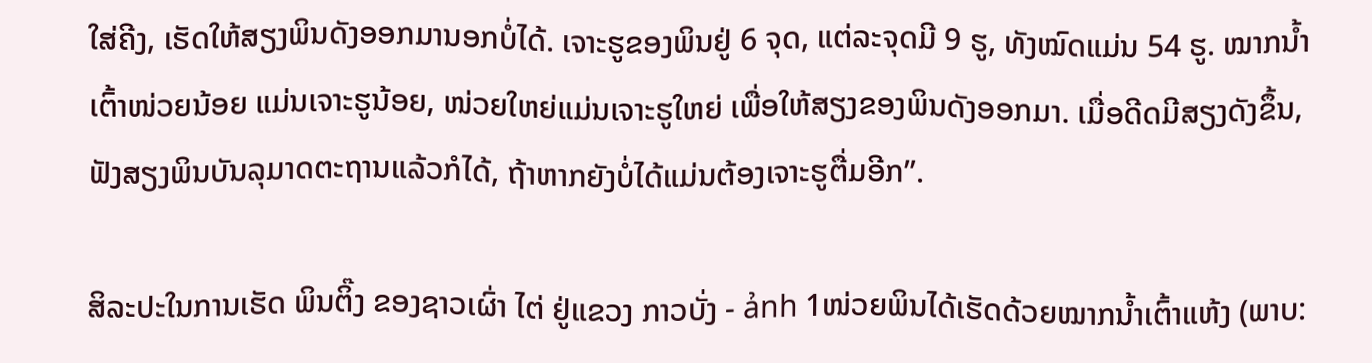ໃສ່ຄີງ, ເຮັດໃຫ້ສຽງພິນດັງອອກມານອກບໍ່ໄດ້. ເຈາະຮູຂອງພິນຢູ່ 6 ຈຸດ, ແຕ່ລະຈຸດມີ 9 ຮູ, ທັງໝົດແມ່ນ 54 ຮູ. ໝາກນ້ຳເຕົ້າໜ່ວຍນ້ອຍ ແມ່ນເຈາະຮູນ້ອຍ, ໜ່ວຍໃຫຍ່ແມ່ນເຈາະຮູໃຫຍ່ ເພື່ອໃຫ້ສຽງຂອງພິນດັງອອກມາ. ເມື່ອດີດມີສຽງດັງຂຶ້ນ, ຟັງສຽງພິນບັນລຸມາດຕະຖານແລ້ວກໍໄດ້, ຖ້າຫາກຍັງບໍ່ໄດ້ແມ່ນຕ້ອງເຈາະຮູຕື່ມອີກ”.

ສິລະປະໃນການເຮັດ ພິນຕິ໊ງ ຂອງຊາວເຜົ່າ ໄຕ່ ຢູ່ແຂວງ ກາວບັ່ງ - ảnh 1ໜ່ວຍພິນໄດ້ເຮັດດ້ວຍໝາກນໍ້າເຕົ້າແຫ້ງ (ພາບ: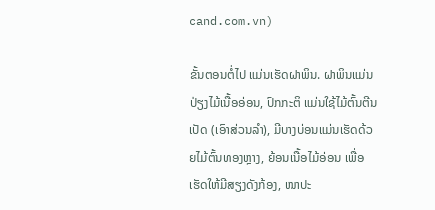cand.com.vn)

ຂັ້ນຕອນຕໍ່ໄປ ແມ່ນເຮັດຝາພິນ. ຝາພິນແມ່ນປ່ຽງໄມ້ເນື້ອອ່ອນ, ປົກກະຕິ ແມ່ນໃຊ້ໄມ້ຕົ້ນຕີນເປັດ (ເອົາສ່ວນລຳ), ມີບາງບ່ອນແມ່ນເຮັດດ້ວຍໄມ້ຕົ້ນທອງຫຼາງ, ຍ້ອນເນື້ອໄມ້ອ່ອນ ເພື່ອເຮັດໃຫ້ມີສຽງດັງກ້ອງ, ໜາປະ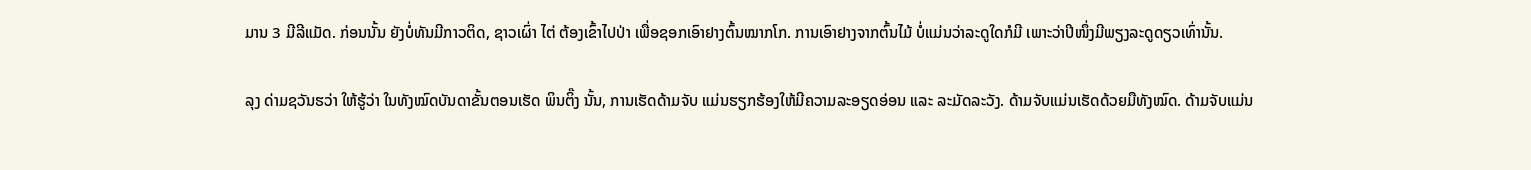ມານ 3 ມີລີແມັດ. ກ່ອນນັ້ນ ຍັງບໍ່ທັນມີກາວຕິດ, ຊາວເຜົ່າ ໄຕ່ ຕ້ອງເຂົ້າໄປປ່າ ເພື່ອຊອກເອົາຢາງຕົ້ນໝາກໂກ. ການເອົາຢາງຈາກຕົ້ນໄມ້ ບໍ່ແມ່ນວ່າລະດູໃດກໍມີ ເພາະວ່າປີໜຶ່ງມີພຽງລະດູດຽວເທົ່ານັ້ນ.

ລຸງ ດ່າມຊວັນຮວ່າ ໃຫ້ຮູ້ວ່າ ໃນທັງໝົດບັນດາຂັ້ນຕອນເຮັດ ພິນຕິ໊ງ ນັ້ນ, ການເຮັດດ້າມຈັບ ແມ່ນຮຽກຮ້ອງໃຫ້ມີຄວາມລະອຽດອ່ອນ ແລະ ລະມັດລະວັງ. ດ້າມຈັບແມ່ນເຮັດດ້ວຍມືທັງໝົດ. ດ້າມຈັບແມ່ນ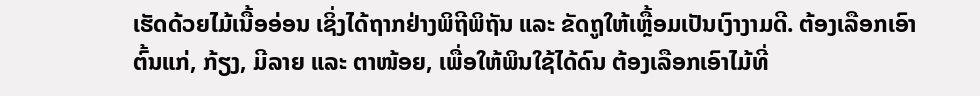ເຮັດດ້ວຍໄມ້ເນື້ອອ່ອນ ເຊິ່ງໄດ້ຖາກຢ່າງພິຖີພິຖັນ ແລະ ຂັດຖູໃຫ້ເຫຼື້ອມເປັນເງົາງາມດີ. ຕ້ອງເລືອກເອົາຕົ້ນແກ່, ກ້ຽງ, ມີລາຍ ແລະ ຕາໜ້ອຍ, ເພື່ອໃຫ້ພິນໃຊ້ໄດ້ດົນ ຕ້ອງເລືອກເອົາໄມ້ທີ່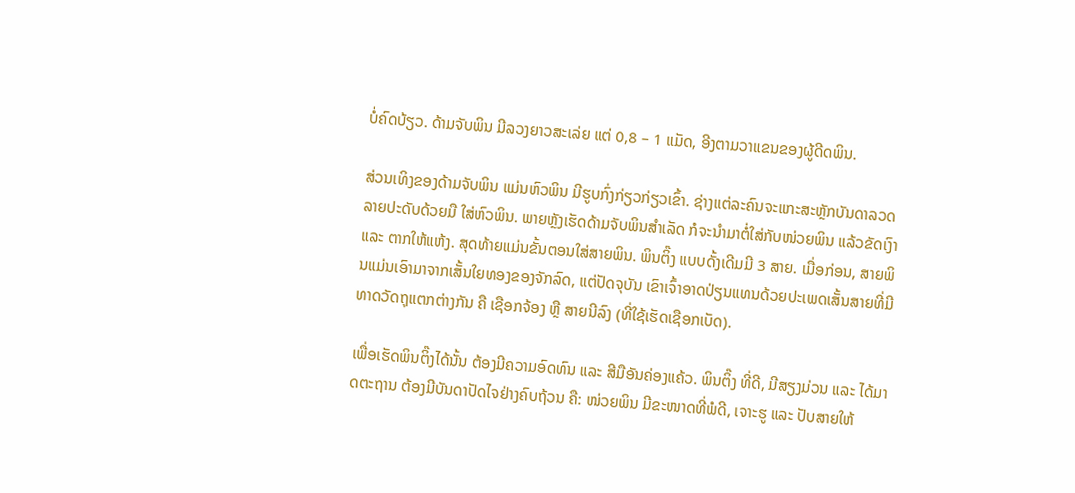ບໍ່ຄົດບ້ຽວ. ດ້າມຈັບພິນ ມີລວງຍາວສະເລ່ຍ ແຕ່ 0,8 – 1 ແມັດ, ອີງຕາມວາແຂນຂອງຜູ້ດີດພິນ.

ສ່ວນເທິງຂອງດ້າມຈັບພິນ ແມ່ນຫົວພິນ ມີຮູບກົ່ງກ່ຽວກ່ຽວເຂົ້າ. ຊ່າງແຕ່ລະຄົນຈະແກະສະຫຼັກບັນດາລວດລາຍປະດັບດ້ວຍມື ໃສ່ຫົວພິນ. ພາຍຫຼັງເຮັດດ້າມຈັບພິນສຳເລັດ ກໍຈະນຳມາຕໍ່ໃສ່ກັບໜ່ວຍພິນ ແລ້ວຂັດເງົາ ແລະ ຕາກໃຫ້ແຫ້ງ. ສຸດທ້າຍແມ່ນຂັ້ນຕອນໃສ່ສາຍພິນ. ພິນຕິ໊ງ ແບບດັ້ງເດີມມີ 3 ສາຍ. ເມື່ອກ່ອນ, ສາຍພິນແມ່ນເອົາມາຈາກເສັ້ນໃຍທອງຂອງຈັກລົດ, ແຕ່ປັດຈຸບັນ ເຂົາເຈົ້າອາດປ່ຽນແທນດ້ວຍປະເພດເສັ້ນສາຍທີ່ມີທາດວັດຖຸແຕກຕ່າງກັນ ຄື ເຊືອກຈ້ອງ ຫຼື ສາຍນີລົງ (ທີ່ໃຊ້ເຮັດເຊືອກເບັດ).

ເພື່ອເຮັດພິນຕິ໊ງໄດ້ນັ້ນ ຕ້ອງມີຄວາມອົດທົນ ແລະ ສີມືອັນຄ່ອງແຄ້ວ. ພິນຕິ໊ງ ທີ່ດີ, ມີສຽງມ່ວນ ແລະ ໄດ້ມາດຕະຖານ ຕ້ອງມີບັນດາປັດໄຈຢ່າງຄົບຖ້ວນ ຄື: ໜ່ວຍພິນ ມີຂະໜາດທີ່ພໍດີ, ເຈາະຮູ ແລະ ປັບສາຍໃຫ້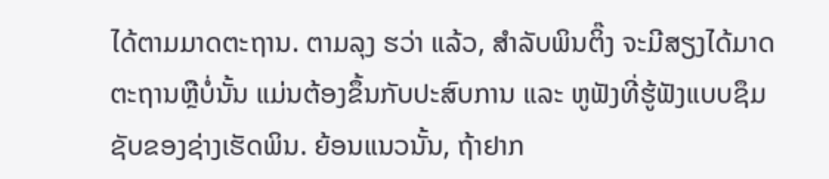ໄດ້ຕາມມາດຕະຖານ. ຕາມລຸງ ຮວ່າ ແລ້ວ, ສຳລັບພິນຕິ໊ງ ຈະມີສຽງໄດ້ມາດຕະຖານຫຼືບໍ່ນັ້ນ ແມ່ນຕ້ອງຂຶ້ນກັບປະສົບການ ແລະ ຫູຟັງທີ່ຮູ້ຟັງແບບຊຶມຊັບຂອງຊ່າງເຮັດພິນ. ຍ້ອນແນວນັ້ນ, ຖ້າຢາກ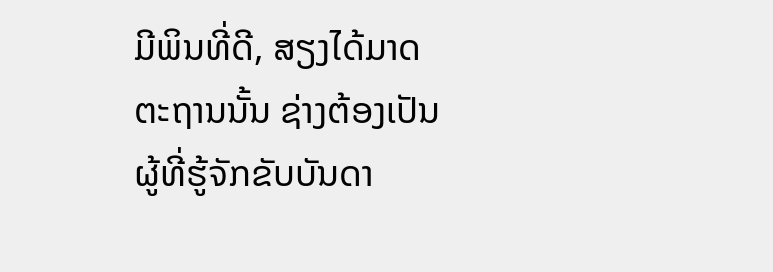ມີພິນທີ່ດີ, ສຽງໄດ້ມາດຕະຖານນັ້ນ ຊ່າງຕ້ອງເປັນຜູ້ທີ່ຮູ້ຈັກຂັບບັນດາ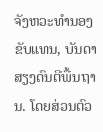ຈັງຫວະທຳນອງຂັບແທນ, ບັນດາສຽງດົນຕີພື້ນຖານ. ໂດຍສ່ວນຕົວ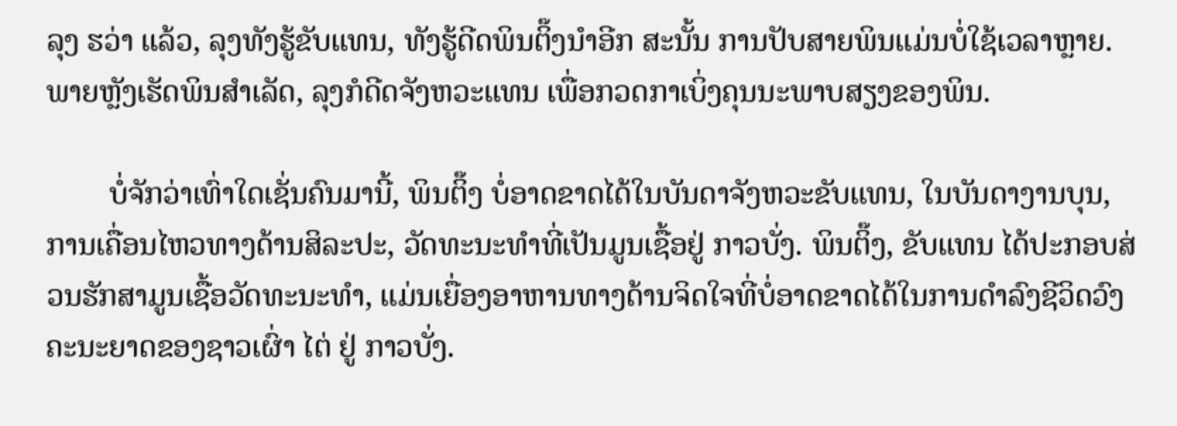ລຸງ ຮວ່າ ແລ້ວ, ລຸງທັງຮູ້ຂັບແທນ, ທັງຮູ້ດີດພິນຕິ໊ງນຳອີກ ສະນັ້ນ ການປັບສາຍພິນແມ່ນບໍ່ໃຊ້ເວລາຫຼາຍ. ພາຍຫຼັງເຮັດພິນສຳເລັດ, ລຸງກໍດີດຈັງຫວະແທນ ເພື່ອກວດກາເບິ່ງຄຸນນະພາບສຽງຂອງພິນ.

        ບໍ່ຈັກວ່າເທົ່າໃດເຊັ່ນຄົນມານີ້, ພິນຕິ໊ງ ບໍ່ອາດຂາດໄດ້ໃນບັນດາຈັງຫວະຂັບແທນ, ໃນບັນດາງານບຸນ, ການເຄື່ອນໄຫວທາງດ້ານສິລະປະ, ວັດທະນະທຳທີ່ເປັນມູນເຊື້ອຢູ່ ກາວບັ່ງ. ພິນຕິ໊ງ, ຂັບແທນ ໄດ້ປະກອບສ່ວນຮັກສາມູນເຊື້ອວັດທະນະທຳ, ແມ່ນເຍື່ອງອາຫານທາງດ້ານຈິດໃຈທີ່ບໍ່ອາດຂາດໄດ້ໃນການດຳລົງຊີວິດວົງຄະນະຍາດຂອງຊາວເຜົ່າ ໄຕ່ ຢູ່ ກາວບັ່ງ.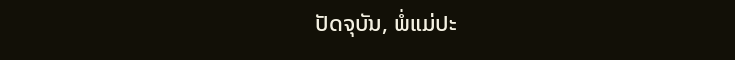ປັດຈຸບັນ, ພໍ່ແມ່ປະ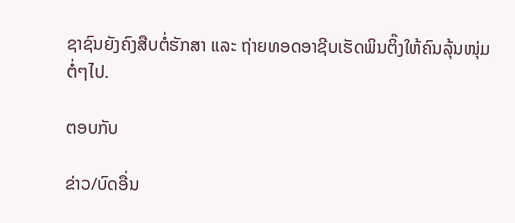ຊາຊົນຍັງຄົງສືບຕໍ່ຮັກສາ ແລະ ຖ່າຍທອດອາຊີບເຮັດພິນຕິ໊ງໃຫ້ຄົນລຸ້ນໜຸ່ມຕໍ່ໆໄປ.

ຕອບກັບ

ຂ່າວ/ບົດອື່ນ